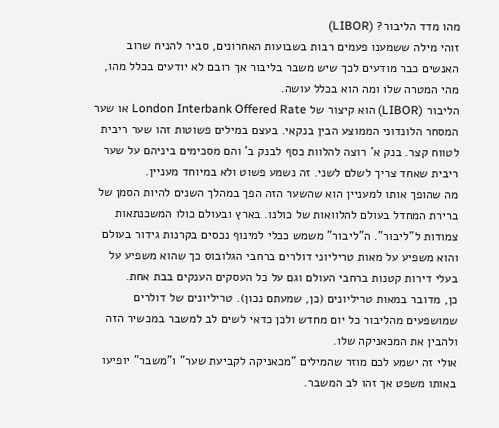מהו מדד הליבור? (LIBOR)
זוהי מילה ששמענו פעמים רבות בשבועות האחרונים, סביר להניח שרוב האנשים כבר מודעים לכך שיש משבר בליבור אך רובם לא יודעים בכלל מהו, מהי המטרה שלו ומה הוא בכלל עושה.
הליבור (LIBOR) הוא קיצור של London Interbank Offered Rate או שער המסחר הלונדוני הממוצע הבין בנקאי. בעצם במילים פשוטות זהו שער ריבית לטווח קצר. בנק א' רוצה להלוות כסף לבנק ב' והם מסכימים ביניהם על שער ריבית שאחד צריך לשלם לשני. זה נשמע פשוט ולא במיוחד מעניין.
מה שהופך אותו למעניין הוא שהשער הזה הפך במהלך השנים להיות הסמן של ברירת המחדל בעולם להלוואות של כולנו. בארץ ובעולם כולו המשכנתאות צמודות ל"ליבור". ה"ליבור" משמש ככלי למינוף נכסים בקרנות גידור בעולם והוא משפיע על מאות טריליוני דולרים ברחבי הגלובוס כך שהוא משפיע על בעלי דירות קטנות ברחבי העולם וגם על כל העסקים הענקים בבת אחת.
כן, מדובר במאות טריליונים (כן, שמעתם נכון). טריליונים של דולרים שמושפעים מהליבור כל יום מחדש ולכן כדאי לשים לב למשבר במכשיר הזה ולהבין את המכאניקה שלו.
אולי זה ישמע לכם מוזר שהמילים "מכאניקה לקביעת שער" ו"משבר" יופיעו באותו משפט אך זהו לב המשבר.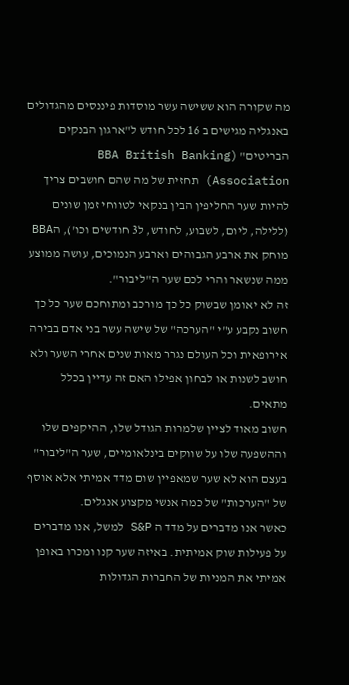מה שקורה הוא ששישה עשר מוסדות פיננסים מהגדולים באנגליה מגישים ב 16 לכל חודש ל"ארגון הבנקים הבריטים" (BBA British Banking Association) תחזית של מה שהם חושבים צריך להיות שער החליפין הבין בנקאי לטווחי זמן שונים (ללילה, ליום, לשבוע, לחודש, ל3 חודשים וכו'), הBBA מוחק את ארבע הגבוהים וארבע הנמוכים, עושה ממוצע ממה שנשאר והרי לכם שער ה"ליבור".
זה לא יאומן שבשוק כל כך מורכב ומתוחכם שער כל כך חשוב נקבע ע"י "הערכה" של שישה עשר בני אדם בבירה אירופאית וכל העולם נגרר מאות שנים אחרי השער ולא חושב לשנות או לבחון אפילו האם זה עדיין בכלל מתאים.
חשוב מאוד לציין שלמרות הגודל שלו, ההיקפים שלו וההשפעה שלו על שווקים בינלאומיים, שער ה"ליבור" בעצם הוא לא שער שמאפיין שום מדד אמיתי אלא אוסף של "הערכות" של כמה אנשי מקצוע אנגלים.
כאשר אנו מדברים על מדד ה S&P למשל, אנו מדברים על פעילות שוק אמיתית. באיזה שער קנו ומכרו באופן אמיתי את המניות של החברות הגדולות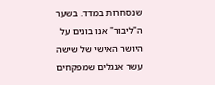שנסחרות במדד. בשער ה"ליבור" אנו בונים על היושר האישי של שישה עשר אנגלים שמפקחים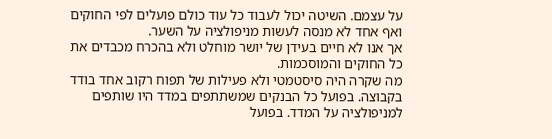על עצמם. השיטה יכול לעבוד כל עוד כולם פועלים לפי החוקים ואף אחד לא מנסה לעשות מניפולציה על השער.
אך אנו לא חיים בעידן של יושר מוחלט ולא בהכרח מכבדים את כל החוקים והמוסכמות.
מה שקרה היה סיסטמטי ולא פעילות של תפוח רקוב אחד בודד בקבוצה. בפועל כל הבנקים שמשתתפים במדד היו שותפים למניפולציה על המדד. בפועל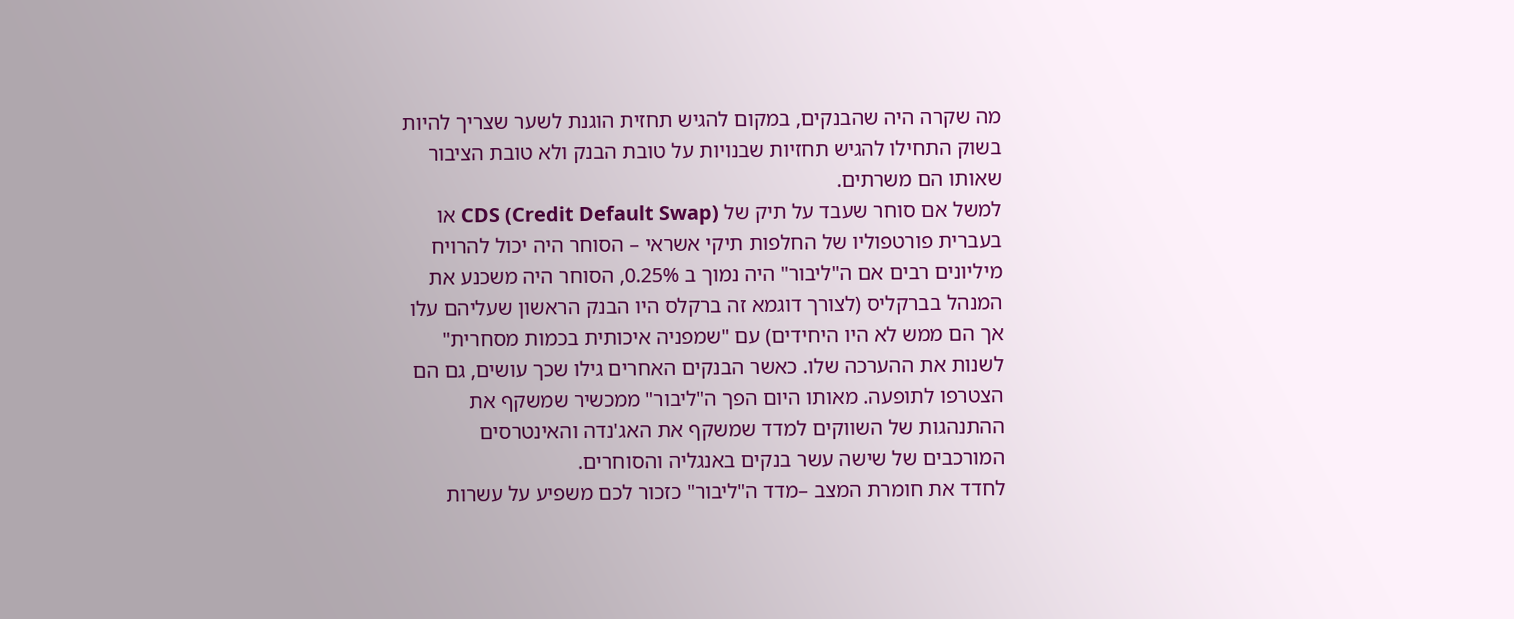מה שקרה היה שהבנקים, במקום להגיש תחזית הוגנת לשער שצריך להיות בשוק התחילו להגיש תחזיות שבנויות על טובת הבנק ולא טובת הציבור שאותו הם משרתים.
למשל אם סוחר שעבד על תיק של CDS (Credit Default Swap) או בעברית פורטפוליו של החלפות תיקי אשראי – הסוחר היה יכול להרויח מיליונים רבים אם ה"ליבור" היה נמוך ב 0.25%, הסוחר היה משכנע את המנהל בברקליס (לצורך דוגמא זה ברקלס היו הבנק הראשון שעליהם עלו אך הם ממש לא היו היחידים) עם "שמפניה איכותית בכמות מסחרית" לשנות את ההערכה שלו. כאשר הבנקים האחרים גילו שכך עושים, גם הם הצטרפו לתופעה. מאותו היום הפך ה"ליבור" ממכשיר שמשקף את ההתנהגות של השווקים למדד שמשקף את האג'נדה והאינטרסים המורכבים של שישה עשר בנקים באנגליה והסוחרים.
לחדד את חומרת המצב –מדד ה"ליבור" כזכור לכם משפיע על עשרות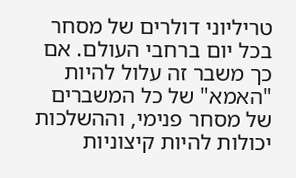טריליוני דולרים של מסחר בכל יום ברחבי העולם. אם כך משבר זה עלול להיות "האמא" של כל המשברים של מסחר פנימי, וההשלכות יכולות להיות קיצוניות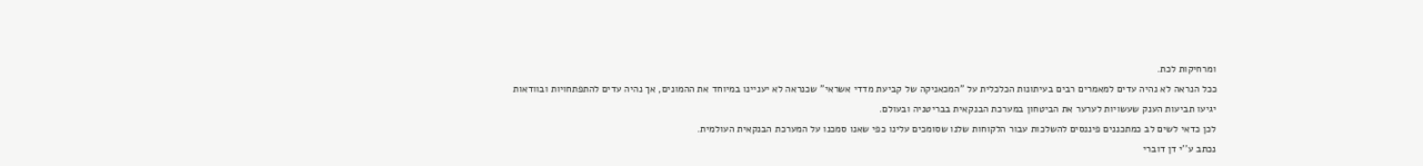ומרחיקות לכת.
ככל הנראה לא נהיה עדים למאמרים רבים בעיתונות הכלכלית על "המכאניקה של קביעת מדדי אשראי" שכנראה לא יעניינו במיוחד את ההמונים, אך נהיה עדים להתפתחויות ובוודאות יגיעו תביעות הענק שעשויות לערער את הביטחון במערכת הבנקאית בבריטניה ובעולם.
לכן כדאי לשים לב כמתכננים פיננסים להשלכות עבור הלקוחות שלנו שסומכים עלינו כפי שאנו סמכנו על המערכת הבנקאית העולמית.
נכתב ע''י דן דוברי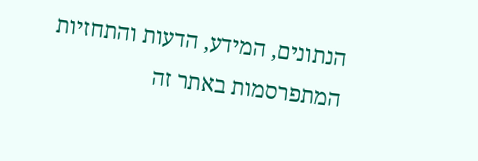הנתונים, המידע, הדעות והתחזיות המתפרסמות באתר זה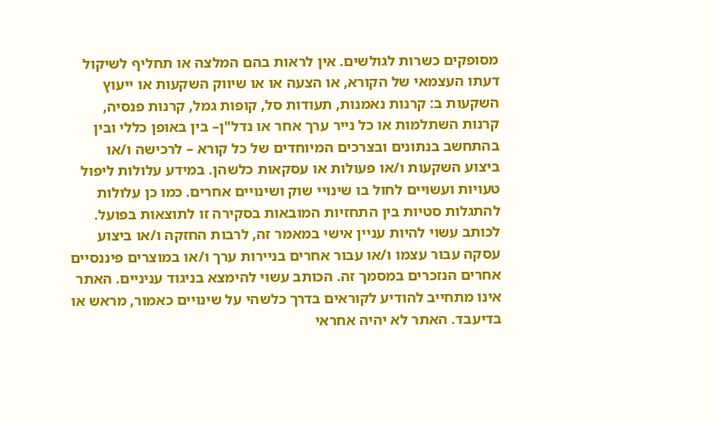מסופקים כשרות לגולשים. אין לראות בהם המלצה או תחליף לשיקול דעתו העצמאי של הקורא, או הצעה או או שיווק השקעות או ייעוץ השקעות ב: קרנות נאמנות, תעודות סל, קופות גמל, קרנות פנסיה, קרנות השתלמות או כל נייר ערך אחר או נדל"ן– בין באופן כללי ובין בהתחשב בנתונים ובצרכים המיוחדים של כל קורא – לרכישה ו/או ביצוע השקעות ו/או פעולות או עסקאות כלשהן. במידע עלולות ליפול טעויות ועשויים לחול בו שינויי שוק ושינויים אחרים. כמו כן עלולות להתגלות סטיות בין התחזיות המובאות בסקירה זו לתוצאות בפועל. לכותב עשוי להיות עניין אישי במאמר זה, לרבות החזקה ו/או ביצוע עסקה עבור עצמו ו/או עבור אחרים בניירות ערך ו/או במוצרים פיננסיים אחרים הנזכרים במסמך זה. הכותב עשוי להימצא בניגוד עניניים. האתר אינו מתחייב להודיע לקוראים בדרך כלשהי על שינויים כאמור, מראש או בדיעבד. האתר לא יהיה אחראי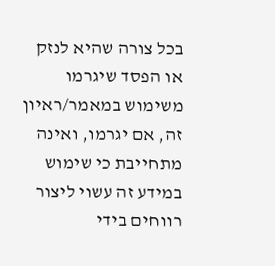בכל צורה שהיא לנזק או הפסד שיגרמו משימוש במאמר/ראיון זה, אם יגרמו, ואינה מתחייבת כי שימוש במידע זה עשוי ליצור רווחים בידי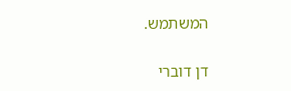המשתמש.

דן דוברי